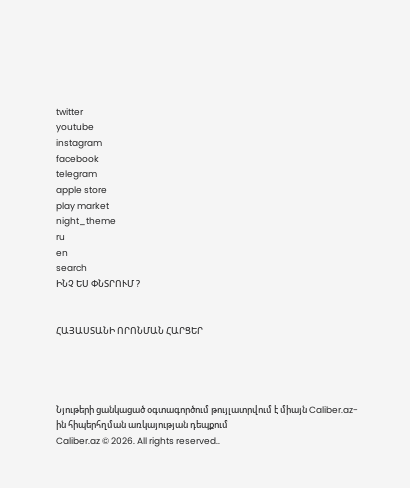twitter
youtube
instagram
facebook
telegram
apple store
play market
night_theme
ru
en
search
ԻՆՉ ԵՍ ՓՆՏՐՈՒՄ ?


ՀԱՅԱՍՏԱՆԻ ՈՐՈՆՄԱՆ ՀԱՐՑԵՐ




Նյութերի ցանկացած օգտագործում թույլատրվում է միայն Caliber.az-ին հիպերհղման առկայության դեպքում
Caliber.az © 2026. All rights reserved..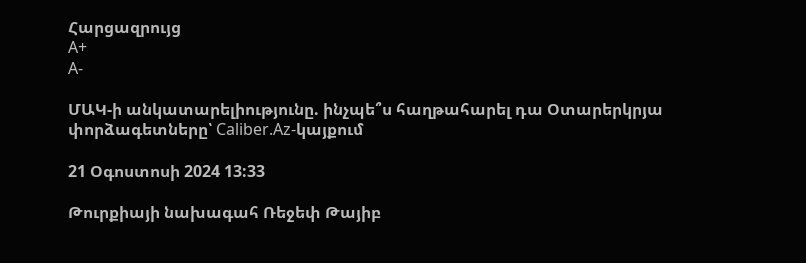Հարցազրույց
A+
A-

ՄԱԿ-ի անկատարելիությունը. ինչպե՞ս հաղթահարել դա Օտարերկրյա փորձագետները՝ Caliber.Az-կայքում

21 Օգոստոսի 2024 13:33

Թուրքիայի նախագահ Ռեջեփ Թայիբ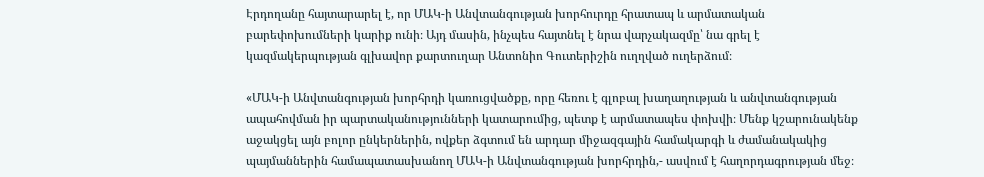Էրդողանը հայտարարել է, որ ՄԱԿ-ի Անվտանգության խորհուրդը հրատապ և արմատական բարեփոխումների կարիք ունի։ Այդ մասին, ինչպես հայտնել է նրա վարչակազմը՝ նա գրել է կազմակերպության գլխավոր քարտուղար Անտոնիո Գուտերիշին ուղղված ուղերձում։

«ՄԱԿ-ի Անվտանգության խորհրդի կառուցվածքը, որը հեռու է գլոբալ խաղաղության և անվտանգության ապահովման իր պարտականությունների կատարումից, պետք է արմատապես փոխվի։ Մենք կշարունակենք աջակցել այն բոլոր ընկերներին, ովքեր ձգտում են արդար միջազգային համակարգի և ժամանակակից պայմաններին համապատասխանող ՄԱԿ-ի Անվտանգության խորհրդին,- ասվում է հաղորդագրության մեջ։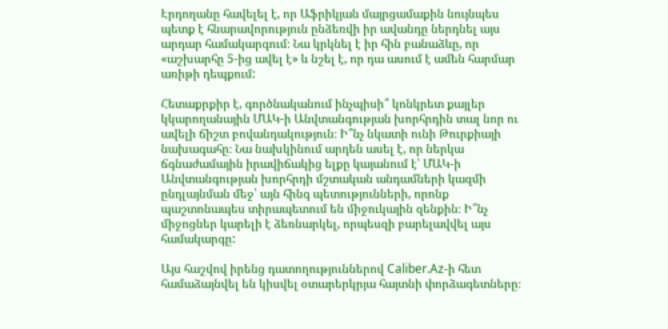Էրդողանը հավելել է, որ Աֆրիկյան մայրցամաքին նույնպես պետք է հնարավորություն ընձեռվի իր ավանդը ներդնել այս արդար համակարգում։ Նա կրկնել է իր հին բանաձևը, որ «աշխարհը 5-ից ավել է» և նշել է, որ դա ասում է ամեն հարմար առիթի դեպքում:

Հետաքրքիր է, գործնականում ինչպիսի՞ կոնկրետ քայլեր կկարողանային ՄԱԿ-ի Անվտանգության խորհրդին տալ նոր ու ավելի ճիշտ բովանդակություն։ Ի՞նչ նկատի ունի Թուրքիայի նախագահը։ Նա նախկինում արդեն ասել է, որ ներկա ճգնաժամային իրավիճակից ելքը կայանում է՝ ՄԱԿ-ի Անվտանգության խորհրդի մշտական անդամների կազմի ընդլայնման մեջ՝ այն հինգ պետությունների, որոնք պաշտոնապես տիրապետում են միջուկային զենքին։ Ի՞նչ միջոցներ կարելի է ձեռնարկել, որպեսզի բարելավվել այս համակարգը:

Այս հաշվով իրենց դատողություններով Caliber.Az-ի հետ համաձայնվել են կիսվել օտարերկրյա հայտնի փորձագետները։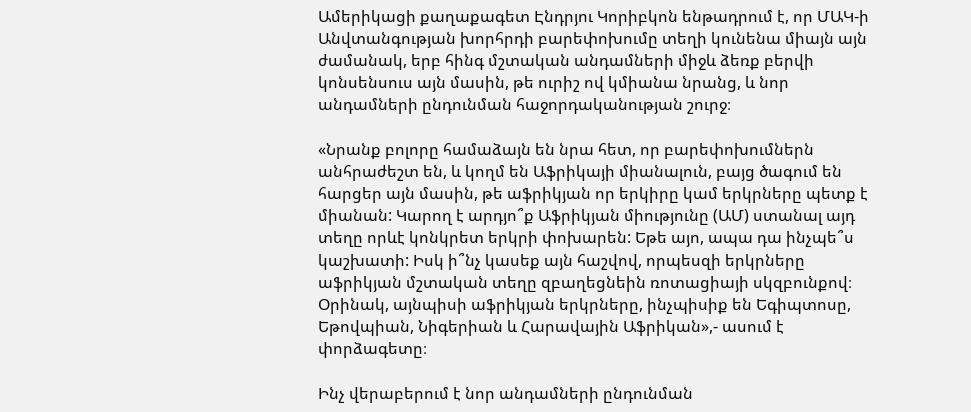Ամերիկացի քաղաքագետ Էնդրյու Կորիբկոն ենթադրում է, որ ՄԱԿ-ի Անվտանգության խորհրդի բարեփոխումը տեղի կունենա միայն այն ժամանակ, երբ հինգ մշտական անդամների միջև ձեռք բերվի կոնսենսուս այն մասին, թե ուրիշ ով կմիանա նրանց, և նոր անդամների ընդունման հաջորդականության շուրջ։

«Նրանք բոլորը համաձայն են նրա հետ, որ բարեփոխումներն անհրաժեշտ են, և կողմ են Աֆրիկայի միանալուն, բայց ծագում են հարցեր այն մասին, թե աֆրիկյան որ երկիրը կամ երկրները պետք է միանան: Կարող է արդյո՞ք Աֆրիկյան միությունը (ԱՄ) ստանալ այդ տեղը որևէ կոնկրետ երկրի փոխարեն: Եթե այո, ապա դա ինչպե՞ս կաշխատի: Իսկ ի՞նչ կասեք այն հաշվով, որպեսզի երկրները աֆրիկյան մշտական տեղը զբաղեցնեին ռոտացիայի սկզբունքով։ Օրինակ, այնպիսի աֆրիկյան երկրները, ինչպիսիք են Եգիպտոսը, Եթովպիան, Նիգերիան և Հարավային Աֆրիկան»,- ասում է փորձագետը։

Ինչ վերաբերում է նոր անդամների ընդունման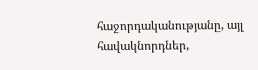հաջորդականությանը, այլ հավակնորդներ,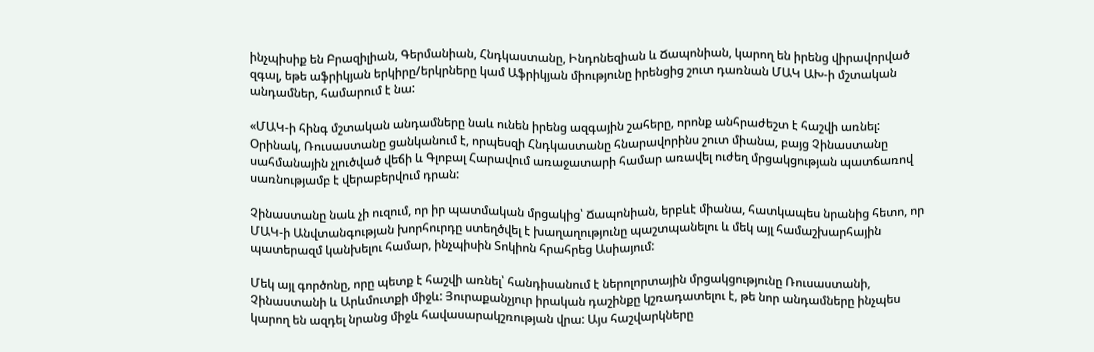ինչպիսիք են Բրազիլիան, Գերմանիան, Հնդկաստանը, Ինդոնեզիան և Ճապոնիան, կարող են իրենց վիրավորված զգալ, եթե աֆրիկյան երկիրը/երկրները կամ Աֆրիկյան միությունը իրենցից շուտ դառնան ՄԱԿ ԱԽ-ի մշտական անդամներ, համարում է նա:

«ՄԱԿ-ի հինգ մշտական անդամները նաև ունեն իրենց ազգային շահերը, որոնք անհրաժեշտ է հաշվի առնել: Օրինակ, Ռուսաստանը ցանկանում է, որպեսզի Հնդկաստանը հնարավորինս շուտ միանա, բայց Չինաստանը սահմանային չլուծված վեճի և Գլոբալ Հարավում առաջատարի համար առավել ուժեղ մրցակցության պատճառով սառնությամբ է վերաբերվում դրան:

Չինաստանը նաև չի ուզում, որ իր պատմական մրցակից՝ Ճապոնիան, երբևէ միանա, հատկապես նրանից հետո, որ ՄԱԿ-ի Անվտանգության խորհուրդը ստեղծվել է խաղաղությունը պաշտպանելու և մեկ այլ համաշխարհային պատերազմ կանխելու համար, ինչպիսին Տոկիոն հրահրեց Ասիայում:

Մեկ այլ գործոնը, որը պետք է հաշվի առնել՝ հանդիսանում է ներոլորտային մրցակցությունը Ռուսաստանի, Չինաստանի և Արևմուտքի միջև: Յուրաքանչյուր իրական դաշինքը կշռադատելու է, թե նոր անդամները ինչպես կարող են ազդել նրանց միջև հավասարակշռության վրա: Այս հաշվարկները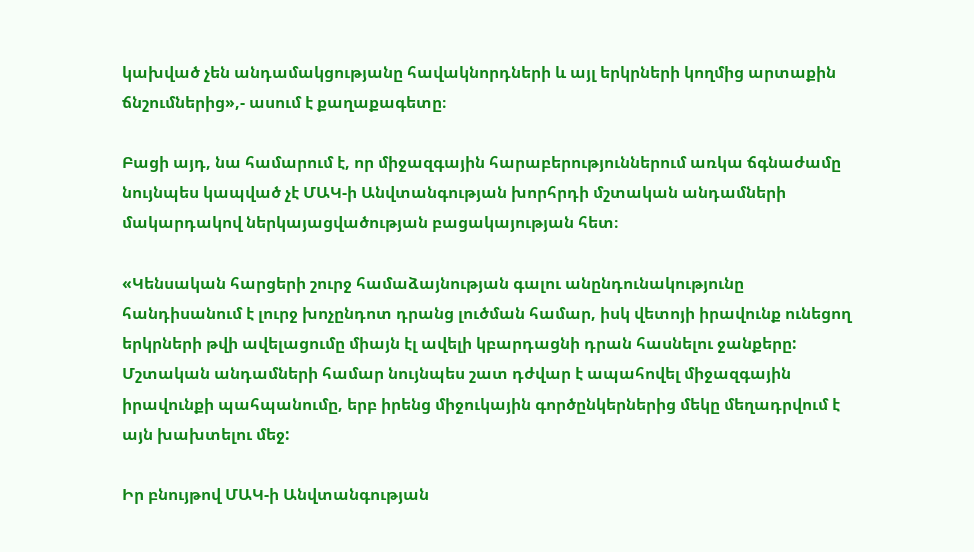կախված չեն անդամակցությանը հավակնորդների և այլ երկրների կողմից արտաքին ճնշումներից»,- ասում է քաղաքագետը։

Բացի այդ, նա համարում է, որ միջազգային հարաբերություններում առկա ճգնաժամը նույնպես կապված չէ ՄԱԿ-ի Անվտանգության խորհրդի մշտական անդամների մակարդակով ներկայացվածության բացակայության հետ։

«Կենսական հարցերի շուրջ համաձայնության գալու անընդունակությունը հանդիսանում է լուրջ խոչընդոտ դրանց լուծման համար, իսկ վետոյի իրավունք ունեցող երկրների թվի ավելացումը միայն էլ ավելի կբարդացնի դրան հասնելու ջանքերը: Մշտական անդամների համար նույնպես շատ դժվար է ապահովել միջազգային իրավունքի պահպանումը, երբ իրենց միջուկային գործընկերներից մեկը մեղադրվում է այն խախտելու մեջ:

Իր բնույթով ՄԱԿ-ի Անվտանգության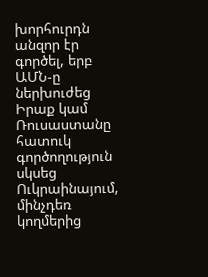խորհուրդն անզոր էր գործել, երբ ԱՄՆ-ը ներխուժեց Իրաք կամ Ռուսաստանը հատուկ գործողություն սկսեց Ուկրաինայում, մինչդեռ կողմերից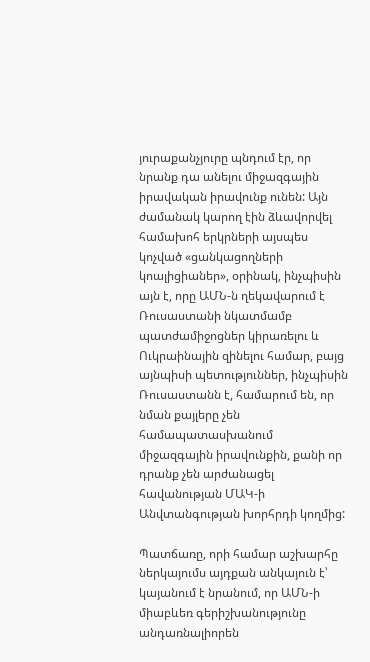յուրաքանչյուրը պնդում էր, որ նրանք դա անելու միջազգային իրավական իրավունք ունեն: Այն ժամանակ կարող էին ձևավորվել համախոհ երկրների այսպես կոչված «ցանկացողների կոալիցիաներ», օրինակ, ինչպիսին այն է, որը ԱՄՆ-ն ղեկավարում է Ռուսաստանի նկատմամբ պատժամիջոցներ կիրառելու և Ուկրաինային զինելու համար, բայց այնպիսի պետություններ, ինչպիսին Ռուսաստանն է, համարում են, որ նման քայլերը չեն համապատասխանում միջազգային իրավունքին, քանի որ դրանք չեն արժանացել հավանության ՄԱԿ-ի Անվտանգության խորհրդի կողմից:

Պատճառը, որի համար աշխարհը ներկայումս այդքան անկայուն է՝ կայանում է նրանում, որ ԱՄՆ-ի միաբևեռ գերիշխանությունը անդառնալիորեն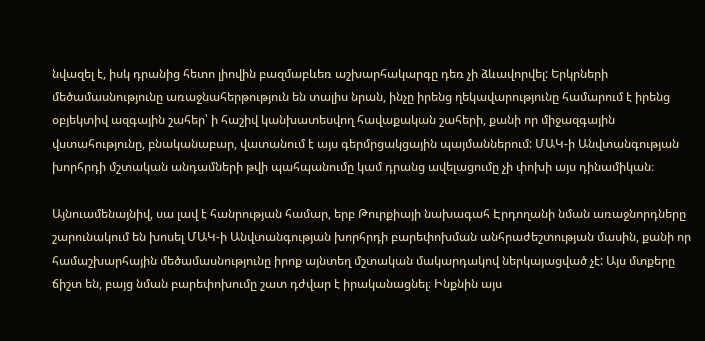նվազել է, իսկ դրանից հետո լիովին բազմաբևեռ աշխարհակարգը դեռ չի ձևավորվել: Երկրների մեծամասնությունը առաջնահերթություն են տալիս նրան, ինչը իրենց ղեկավարությունը համարում է իրենց օբյեկտիվ ազգային շահեր՝ ի հաշիվ կանխատեսվող հավաքական շահերի, քանի որ միջազգային վստահությունը, բնականաբար, վատանում է այս գերմրցակցային պայմաններում: ՄԱԿ-ի Անվտանգության խորհրդի մշտական անդամների թվի պահպանումը կամ դրանց ավելացումը չի փոխի այս դինամիկան։

Այնուամենայնիվ, սա լավ է հանրության համար, երբ Թուրքիայի նախագահ Էրդողանի նման առաջնորդները շարունակում են խոսել ՄԱԿ-ի Անվտանգության խորհրդի բարեփոխման անհրաժեշտության մասին, քանի որ համաշխարհային մեծամասնությունը իրոք այնտեղ մշտական մակարդակով ներկայացված չէ: Այս մտքերը ճիշտ են, բայց նման բարեփոխումը շատ դժվար է իրականացնել։ Ինքնին այս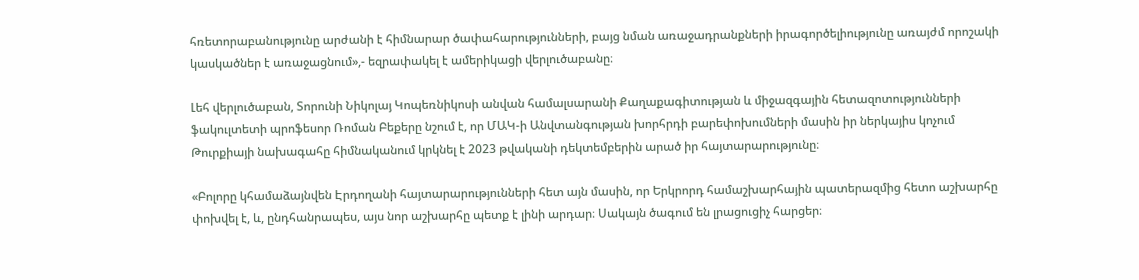հռետորաբանությունը արժանի է հիմնարար ծափահարությունների, բայց նման առաջադրանքների իրագործելիությունը առայժմ որոշակի կասկածներ է առաջացնում»,- եզրափակել է ամերիկացի վերլուծաբանը։

Լեհ վերլուծաբան, Տորունի Նիկոլայ Կոպեռնիկոսի անվան համալսարանի Քաղաքագիտության և միջազգային հետազոտությունների ֆակուլտետի պրոֆեսոր Ռոման Բեքերը նշում է, որ ՄԱԿ-ի Անվտանգության խորհրդի բարեփոխումների մասին իր ներկայիս կոչում Թուրքիայի նախագահը հիմնականում կրկնել է 2023 թվականի դեկտեմբերին արած իր հայտարարությունը։

«Բոլորը կհամաձայնվեն Էրդողանի հայտարարությունների հետ այն մասին, որ Երկրորդ համաշխարհային պատերազմից հետո աշխարհը փոխվել է, և, ընդհանրապես, այս նոր աշխարհը պետք է լինի արդար։ Սակայն ծագում են լրացուցիչ հարցեր։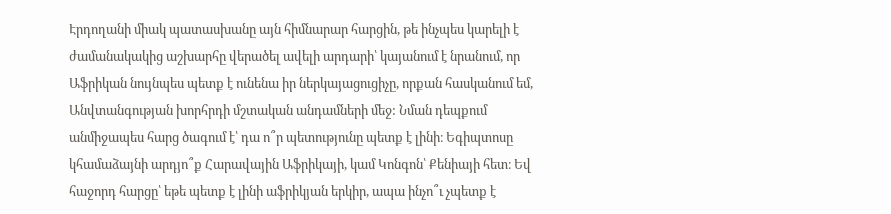Էրդողանի միակ պատասխանը այն հիմնարար հարցին, թե ինչպես կարելի է ժամանակակից աշխարհը վերածել ավելի արդարի՝ կայանում է նրանում, որ Աֆրիկան նույնպես պետք է ունենա իր ներկայացուցիչը, որքան հասկանում եմ, Անվտանգության խորհրդի մշտական անդամների մեջ: Նման դեպքում անմիջապես հարց ծագում է՝ դա ո՞ր պետությունը պետք է լինի։ Եգիպտոսը կհամաձայնի արդյո՞ք Հարավային Աֆրիկայի, կամ Կոնգոն՝ Քենիայի հետ։ Եվ հաջորդ հարցը՝ եթե պետք է լինի աֆրիկյան երկիր, ապա ինչո՞ւ չպետք է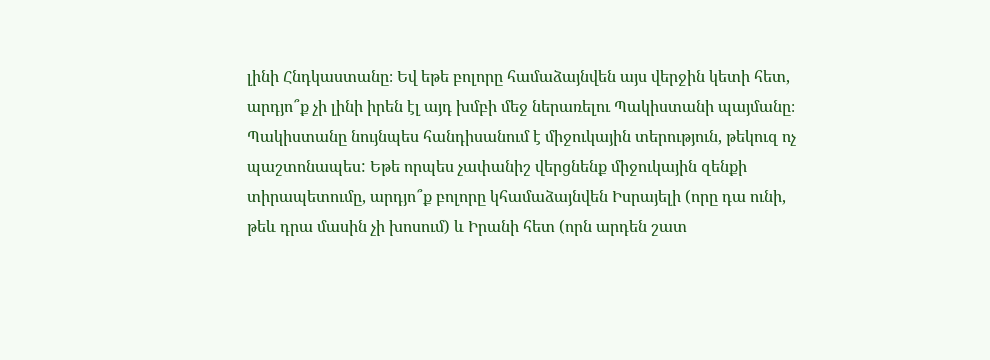լինի Հնդկաստանը։ Եվ եթե բոլորը համաձայնվեն այս վերջին կետի հետ, արդյո՞ք չի լինի իրեն էլ այդ խմբի մեջ ներառելու Պակիստանի պայմանը։ Պակիստանը նույնպես հանդիսանում է միջուկային տերություն, թեկուզ ոչ պաշտոնապես: Եթե որպես չափանիշ վերցնենք միջուկային զենքի տիրապետումը, արդյո՞ք բոլորը կհամաձայնվեն Իսրայելի (որը դա ունի, թեև դրա մասին չի խոսում) և Իրանի հետ (որն արդեն շատ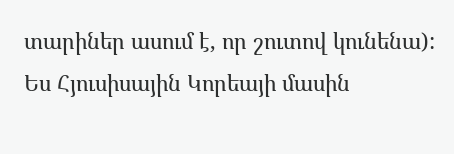տարիներ ասում է, որ շուտով կունենա): Ես Հյուսիսային Կորեայի մասին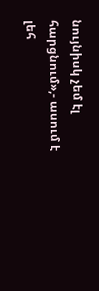նույնիսկ չեմ էլ հարցնում»,- ասում է լեհ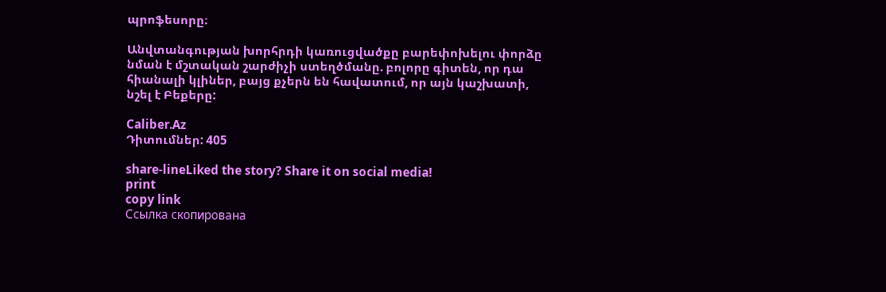պրոֆեսորը։

Անվտանգության խորհրդի կառուցվածքը բարեփոխելու փորձը նման է մշտական շարժիչի ստեղծմանը. բոլորը գիտեն, որ դա հիանալի կլիներ, բայց քչերն են հավատում, որ այն կաշխատի, նշել է Բեքերը:

Caliber.Az
Դիտումներ: 405

share-lineLiked the story? Share it on social media!
print
copy link
Ссылка скопирована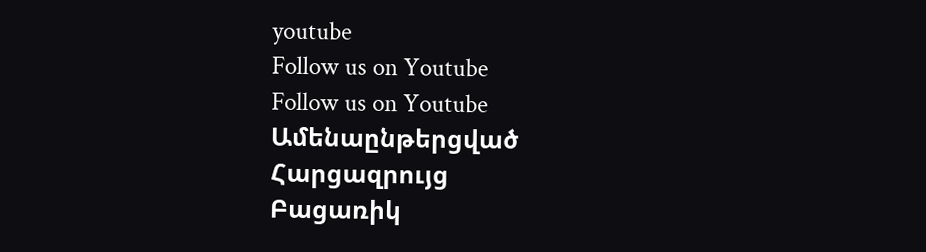youtube
Follow us on Youtube
Follow us on Youtube
Ամենաընթերցված
Հարցազրույց
Բացառիկ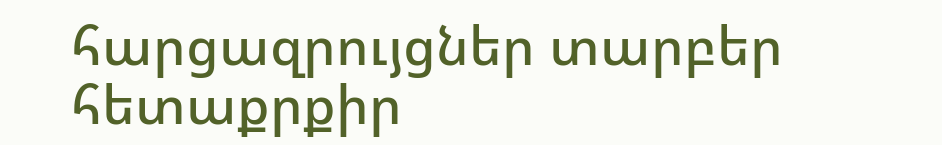հարցազրույցներ տարբեր հետաքրքիր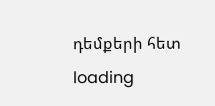դեմքերի հետ
loading